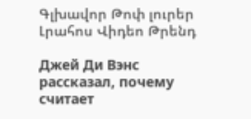Գլխավոր Թոփ լուրեր Լրահոս Վիդեո Թրենդ

Джей Ди Вэнс рассказал, почему считает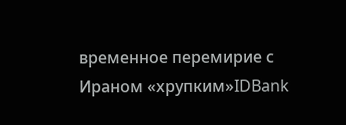временное перемирие с Ираном «хрупким»IDBank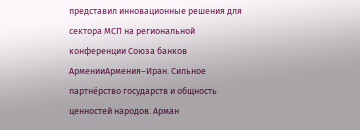представил инновационные решения для сектора МСП на региональной конференции Союза банков АрменииАрмения–Иран. Сильное партнёрство государств и общность ценностей народов. Арман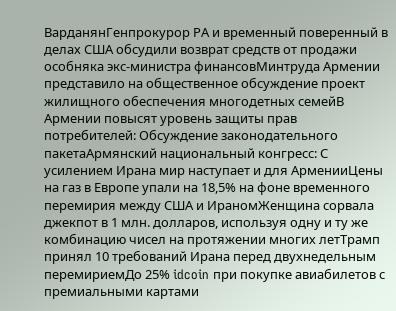ВарданянГенпрокурор РА и временный поверенный в делах США обсудили возврат средств от продажи особняка экс-министра финансовМинтруда Армении представило на общественное обсуждение проект жилищного обеспечения многодетных семейВ Армении повысят уровень защиты прав потребителей: Обсуждение законодательного пакетаАрмянский национальный конгресс: С усилением Ирана мир наступает и для АрменииЦены на газ в Европе упали на 18,5% на фоне временного перемирия между США и ИраномЖенщина сорвала джекпот в 1 млн. долларов, используя одну и ту же комбинацию чисел на протяжении многих летТрамп принял 10 требований Ирана перед двухнедельным перемириемДо 25% idcoin при покупке авиабилетов с премиальными картами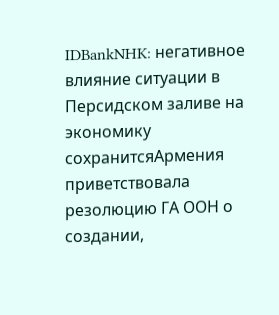IDBankNHK: негативное влияние ситуации в Персидском заливе на экономику сохранитсяАрмения приветствовала резолюцию ГА ООН о создании,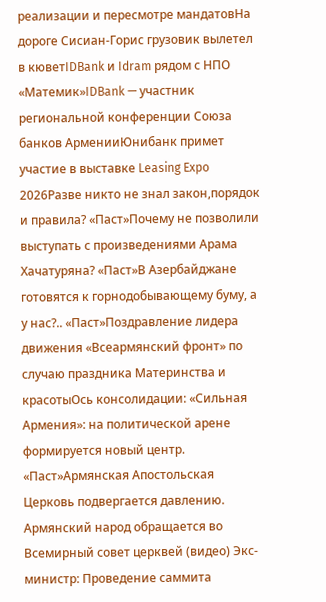реализации и пересмотре мандатовНа дороге Сисиан-Горис грузовик вылетел в кюветIDBank и Idram рядом с НПО «Матемик»IDBank — участник региональной конференции Союза банков АрменииЮнибанк примет участие в выставке Leasing Expo 2026Разве никто не знал закон,порядок и правила? «Паст»Почему не позволили выступать с произведениями Арама Хачатуряна? «Паст»В Азербайджане готовятся к горнодобывающему буму, а у нас?.. «Паст»Поздравление лидера движения «Всеармянский фронт» по случаю праздника Материнства и красотыОсь консолидации: «Сильная Армения»: на политической арене формируется новый центр. «Паст»Армянская Апостольская Церковь подвергается давлению. Армянский народ обращается во Всемирный совет церквей (видео) Экс-министр: Проведение саммита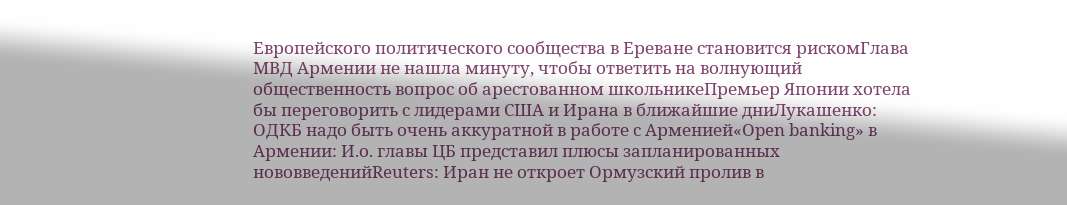Европейского политического сообщества в Ереване становится рискомГлава МВД Армении не нашла минуту, чтобы ответить на волнующий общественность вопрос об арестованном школьникеПремьер Японии хотела бы переговорить с лидерами США и Ирана в ближайшие дниЛукашенко: ОДКБ надо быть очень аккуратной в работе с Арменией«Open banking» в Армении: И.о. главы ЦБ представил плюсы запланированных нововведенийReuters: Иран не откроет Ормузский пролив в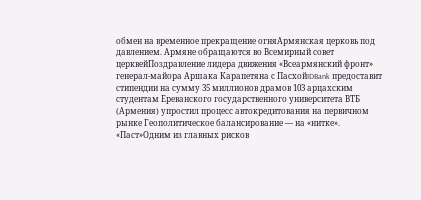обмен на временное прекращение огняАрмянская церковь под давлением. Армяне обращаются во Всемирный совет церквейПоздравление лидера движения «Всеармянский фронт» генерал-майора Аршака Карапетяна с ПасхойIDBank предоставит стипендии на сумму 35 миллионов драмов 103 арцахским студентам Ереванского государственного университета ВТБ (Армения) упростил процесс автокредитования на первичном рынке Геополитическое балансирование — на «нитке». «Паст»Одним из главных рисков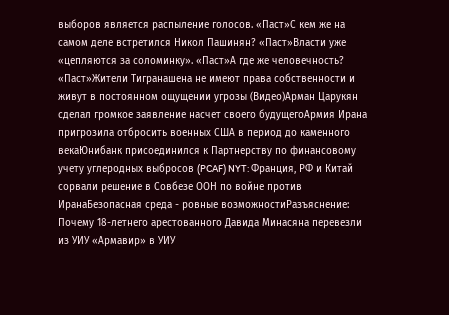выборов является распыление голосов. «Паст»С кем же на самом деле встретился Никол Пашинян? «Паст»Власти уже «цепляются за соломинку». «Паст»А где же человечность? «Паст»Жители Тигранашена не имеют права собственности и живут в постоянном ощущении угрозы (Видео)Арман Царукян сделал громкое заявление насчет своего будущегоАрмия Ирана пригрозила отбросить военных США в период до каменного векаЮнибанк присоединился к Партнерству по финансовому учету углеродных выбросов (PCAF) NYT: Франция, РФ и Китай сорвали решение в Совбезе ООН по войне против ИранаБезопасная среда - ровные возможностиРазъяснение: Почему 18-летнего арестованного Давида Минасяна перевезли из УИУ «Армавир» в УИУ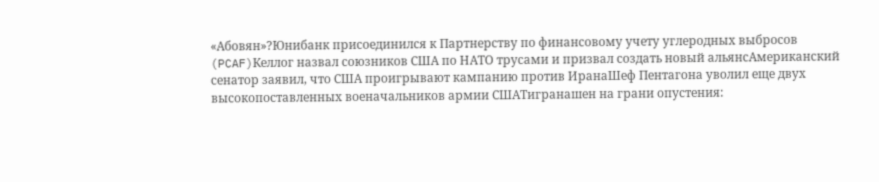«Абовян»?Юнибанк присоединился к Партнерству по финансовому учету углеродных выбросов (PCAF)Келлог назвал союзников США по НАТО трусами и призвал создать новый альянсАмериканский сенатор заявил, что США проигрывают кампанию против ИранаШеф Пентагона уволил еще двух высокопоставленных военачальников армии СШАТигранашен на грани опустения: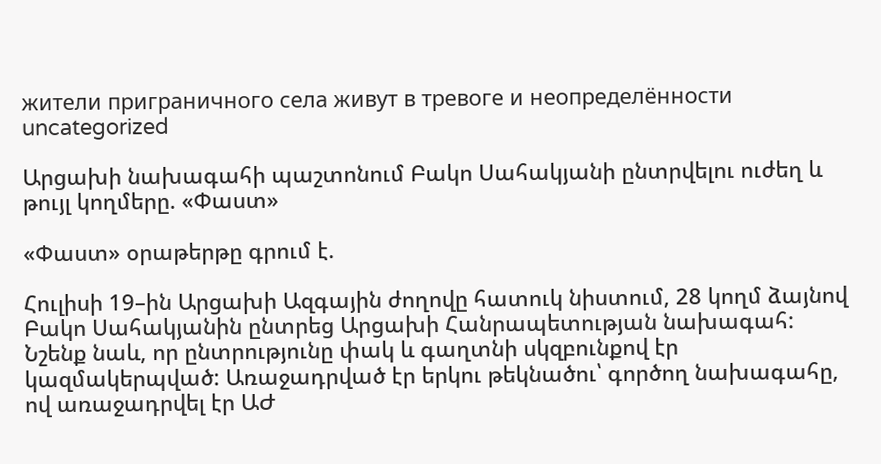жители приграничного села живут в тревоге и неопределённости
uncategorized

Արցախի նախագահի պաշտոնում Բակո Սահակյանի ընտրվելու ուժեղ և թույլ կողմերը. «Փաստ»

«Փաստ» օրաթերթը գրում է.

Հուլիսի 19–ին Արցախի Ազգային ժողովը հատուկ նիստում, 28 կողմ ձայնով Բակո Սահակյանին ընտրեց Արցախի Հանրապետության նախագահ: Նշենք նաև, որ ընտրությունը փակ և գաղտնի սկզբունքով էր կազմակերպված: Առաջադրված էր երկու թեկնածու՝ գործող նախագահը, ով առաջադրվել էր ԱԺ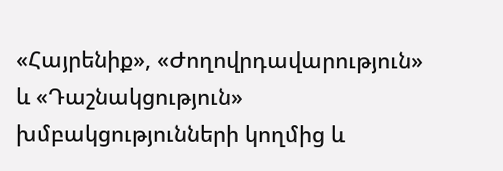«Հայրենիք», «Ժողովրդավարություն» և «Դաշնակցություն» խմբակցությունների կողմից և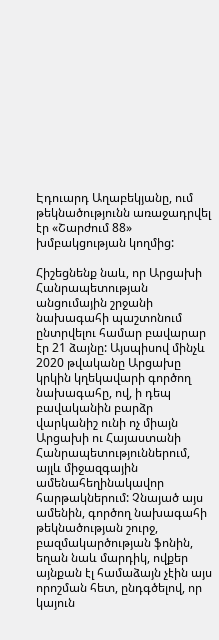Էդուարդ Աղաբեկյանը, ում թեկնածությունն առաջադրվել էր «Շարժում 88» խմբակցության կողմից:

Հիշեցնենք նաև, որ Արցախի Հանրապետության անցումային շրջանի նախագահի պաշտոնում ընտրվելու համար բավարար էր 21 ձայնը: Այսպիսով մինչև 2020 թվականը Արցախը կրկին կղեկավարի գործող նախագահը, ով, ի դեպ բավականին բարձր վարկանիշ ունի ոչ միայն Արցախի ու Հայաստանի Հանրապետություններում, այլև միջազգային ամենահեղինակավոր հարթակներում: Չնայած այս ամենին, գործող նախագահի թեկնածության շուրջ, բազմակարծության ֆոնին, եղան նաև մարդիկ, ովքեր այնքան էլ համաձայն չէին այս որոշման հետ, ընդգծելով, որ կայուն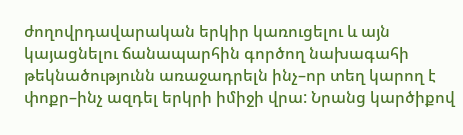ժողովրդավարական երկիր կառուցելու և այն կայացնելու ճանապարհին գործող նախագահի թեկնածությունն առաջադրելն ինչ–որ տեղ կարող է փոքր–ինչ ազդել երկրի իմիջի վրա: Նրանց կարծիքով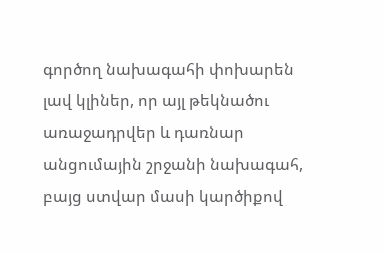գործող նախագահի փոխարեն լավ կլիներ, որ այլ թեկնածու առաջադրվեր և դառնար անցումային շրջանի նախագահ, բայց ստվար մասի կարծիքով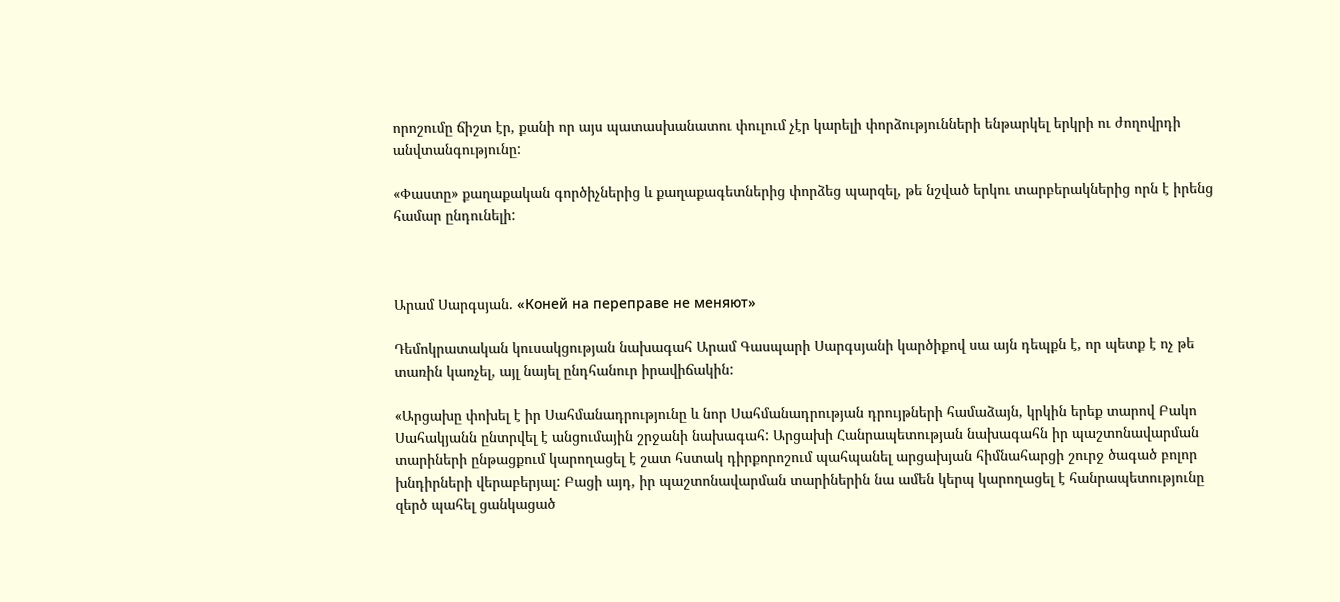որոշումը ճիշտ էր, քանի որ այս պատասխանատու փուլում չէր կարելի փորձությունների ենթարկել երկրի ու ժողովրդի անվտանգությունը:

«Փաստը» քաղաքական գործիչներից և քաղաքագետներից փորձեց պարզել, թե նշված երկու տարբերակներից որն է իրենց համար ընդունելի:



Արամ Սարգսյան. «Коней на переправе не меняют»

Դեմոկրատական կուսակցության նախագահ Արամ Գասպարի Սարգսյանի կարծիքով սա այն դեպքն է, որ պետք է ոչ թե տառին կառչել, այլ նայել ընդհանուր իրավիճակին:

«Արցախը փոխել է իր Սահմանադրությունը և նոր Սահմանադրության դրույթների համաձայն, կրկին երեք տարով Բակո Սահակյանն ընտրվել է անցումային շրջանի նախագահ: Արցախի Հանրապետության նախագահն իր պաշտոնավարման տարիների ընթացքում կարողացել է շատ հստակ դիրքորոշում պահպանել արցախյան հիմնահարցի շուրջ ծագած բոլոր խնդիրների վերաբերյալ: Բացի այդ, իր պաշտոնավարման տարիներին նա ամեն կերպ կարողացել է հանրապետությունը զերծ պահել ցանկացած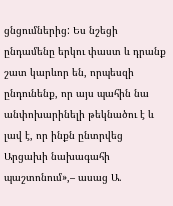ցնցումներից: Ես նշեցի ընդամենը երկու փաստ և դրանք շատ կարևոր են, որպեսզի ընդունենք, որ այս պահին նա անփոխարինելի թեկնածու է և լավ է, որ ինքն ընտրվեց Արցախի նախագահի պաշտոնում»,– ասաց Ա.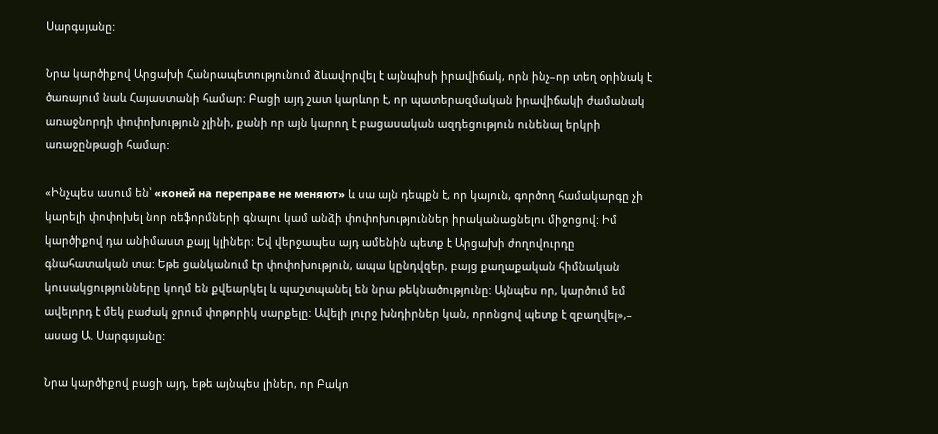Սարգսյանը:

Նրա կարծիքով Արցախի Հանրապետությունում ձևավորվել է այնպիսի իրավիճակ, որն ինչ–որ տեղ օրինակ է ծառայում նաև Հայաստանի համար: Բացի այդ շատ կարևոր է, որ պատերազմական իրավիճակի ժամանակ առաջնորդի փոփոխություն չլինի, քանի որ այն կարող է բացասական ազդեցություն ունենալ երկրի առաջընթացի համար:

«Ինչպես ասում են՝ «коней на переправе не меняют» և սա այն դեպքն է, որ կայուն, գործող համակարգը չի կարելի փոփոխել նոր ռեֆորմների գնալու կամ անձի փոփոխություններ իրականացնելու միջոցով: Իմ կարծիքով դա անիմաստ քայլ կլիներ: Եվ վերջապես այդ ամենին պետք է Արցախի ժողովուրդը գնահատական տա: Եթե ցանկանում էր փոփոխություն, ապա կընդվզեր, բայց քաղաքական հիմնական կուսակցությունները կողմ են քվեարկել և պաշտպանել են նրա թեկնածությունը: Այնպես որ, կարծում եմ ավելորդ է մեկ բաժակ ջրում փոթորիկ սարքելը: Ավելի լուրջ խնդիրներ կան, որոնցով պետք է զբաղվել»,– ասաց Ա. Սարգսյանը:

Նրա կարծիքով բացի այդ, եթե այնպես լիներ, որ Բակո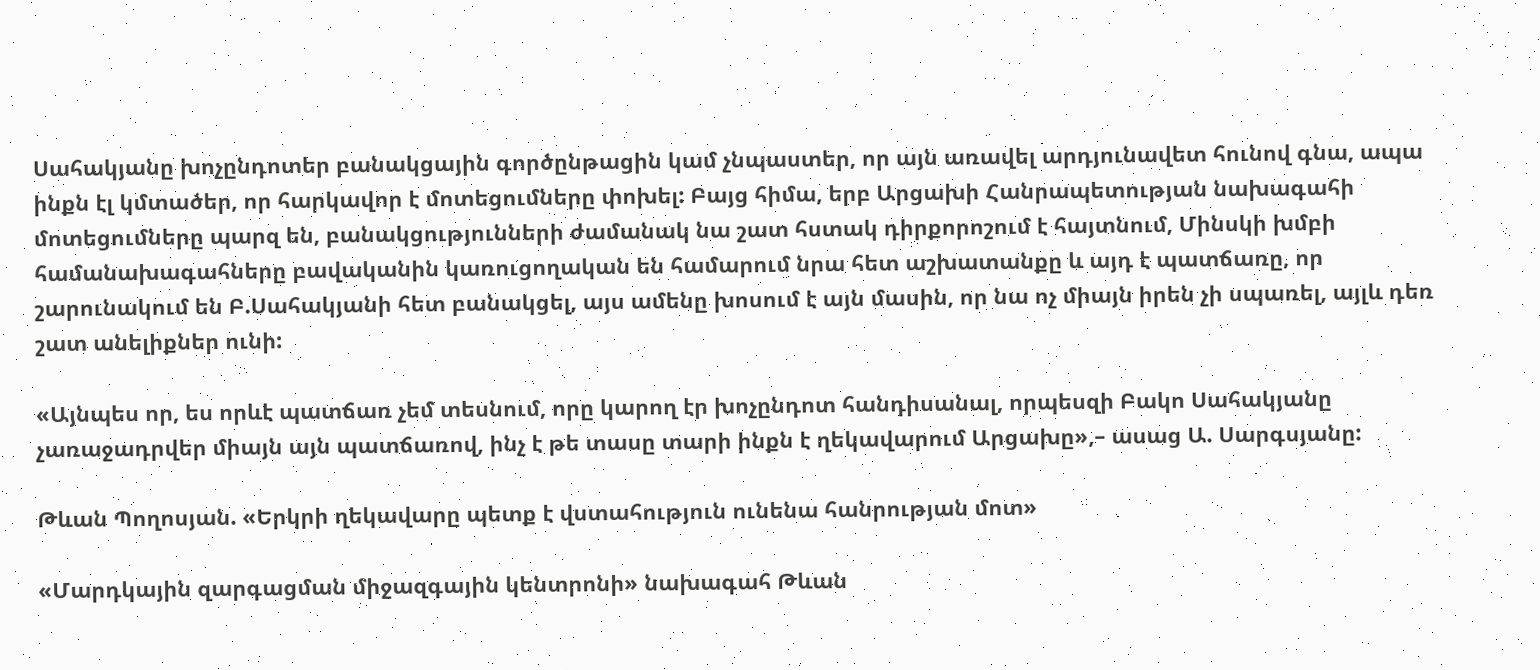Սահակյանը խոչընդոտեր բանակցային գործընթացին կամ չնպաստեր, որ այն առավել արդյունավետ հունով գնա, ապա ինքն էլ կմտածեր, որ հարկավոր է մոտեցումները փոխել: Բայց հիմա, երբ Արցախի Հանրապետության նախագահի մոտեցումները պարզ են, բանակցությունների ժամանակ նա շատ հստակ դիրքորոշում է հայտնում, Մինսկի խմբի համանախագահները բավականին կառուցողական են համարում նրա հետ աշխատանքը և այդ է պատճառը, որ շարունակում են Բ.Սահակյանի հետ բանակցել, այս ամենը խոսում է այն մասին, որ նա ոչ միայն իրեն չի սպառել, այլև դեռ շատ անելիքներ ունի:

«Այնպես որ, ես որևէ պատճառ չեմ տեսնում, որը կարող էր խոչընդոտ հանդիսանալ, որպեսզի Բակո Սահակյանը չառաջադրվեր միայն այն պատճառով, ինչ է թե տասը տարի ինքն է ղեկավարում Արցախը»,– ասաց Ա. Սարգսյանը:

Թևան Պողոսյան. «Երկրի ղեկավարը պետք է վստահություն ունենա հանրության մոտ»

«Մարդկային զարգացման միջազգային կենտրոնի» նախագահ Թևան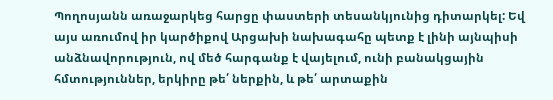Պողոսյանն առաջարկեց հարցը փաստերի տեսանկյունից դիտարկել: Եվ այս առումով իր կարծիքով Արցախի նախագահը պետք է լինի այնպիսի անձնավորություն, ով մեծ հարգանք է վայելում, ունի բանակցային հմտություններ, երկիրը թե՛ ներքին, և թե՛ արտաքին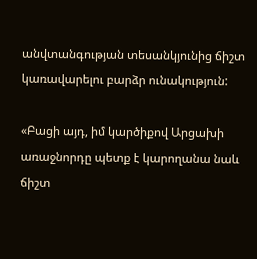անվտանգության տեսանկյունից ճիշտ կառավարելու բարձր ունակություն:

«Բացի այդ, իմ կարծիքով Արցախի առաջնորդը պետք է կարողանա նաև ճիշտ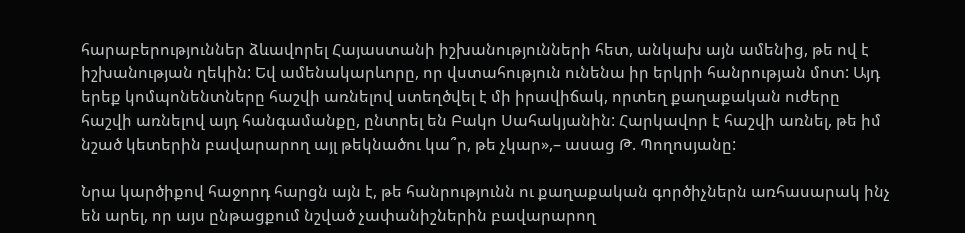հարաբերություններ ձևավորել Հայաստանի իշխանությունների հետ, անկախ այն ամենից, թե ով է իշխանության ղեկին: Եվ ամենակարևորը, որ վստահություն ունենա իր երկրի հանրության մոտ: Այդ երեք կոմպոնենտները հաշվի առնելով ստեղծվել է մի իրավիճակ, որտեղ քաղաքական ուժերը հաշվի առնելով այդ հանգամանքը, ընտրել են Բակո Սահակյանին: Հարկավոր է հաշվի առնել, թե իմ նշած կետերին բավարարող այլ թեկնածու կա՞ր, թե չկար»,– ասաց Թ. Պողոսյանը:

Նրա կարծիքով հաջորդ հարցն այն է, թե հանրությունն ու քաղաքական գործիչներն առհասարակ ինչ են արել, որ այս ընթացքում նշված չափանիշներին բավարարող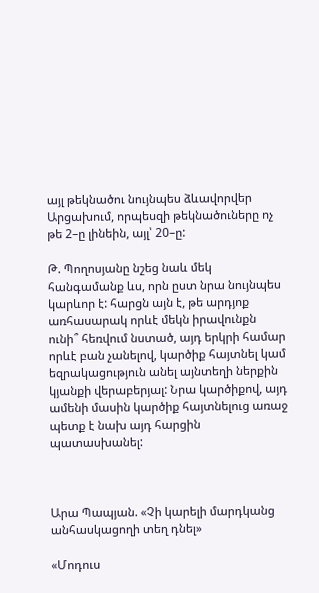այլ թեկնածու նույնպես ձևավորվեր Արցախում, որպեսզի թեկնածուները ոչ թե 2–ը լինեին, այլ՝ 20–ը:

Թ. Պողոսյանը նշեց նաև մեկ հանգամանք ևս, որն ըստ նրա նույնպես կարևոր է: հարցն այն է, թե արդյոք առհասարակ որևէ մեկն իրավունքն ունի՞ հեռվում նստած, այդ երկրի համար որևէ բան չանելով, կարծիք հայտնել կամ եզրակացություն անել այնտեղի ներքին կյանքի վերաբերյալ: Նրա կարծիքով, այդ ամենի մասին կարծիք հայտնելուց առաջ պետք է նախ այդ հարցին պատասխանել:



Արա Պապյան. «Չի կարելի մարդկանց անհասկացողի տեղ դնել»

«Մոդուս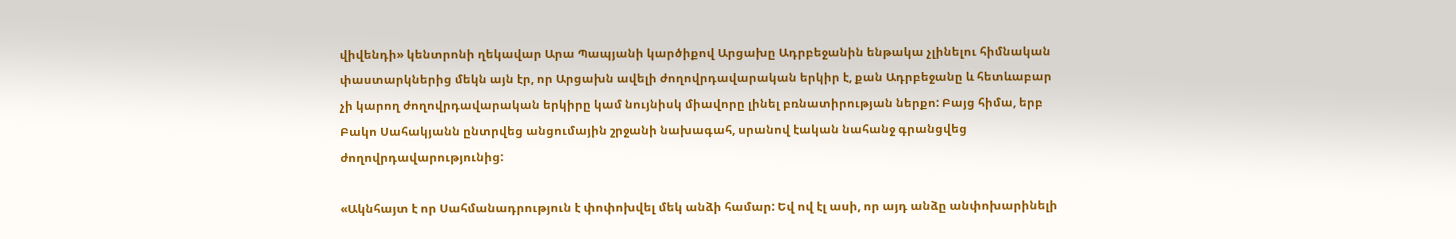վիվենդի» կենտրոնի ղեկավար Արա Պապյանի կարծիքով Արցախը Ադրբեջանին ենթակա չլինելու հիմնական փաստարկներից մեկն այն էր, որ Արցախն ավելի ժողովրդավարական երկիր է, քան Ադրբեջանը և հետևաբար չի կարող ժողովրդավարական երկիրը կամ նույնիսկ միավորը լինել բռնատիրության ներքո: Բայց հիմա, երբ Բակո Սահակյանն ընտրվեց անցումային շրջանի նախագահ, սրանով էական նահանջ գրանցվեց ժողովրդավարությունից:

«Ակնհայտ է որ Սահմանադրություն է փոփոխվել մեկ անձի համար: Եվ ով էլ ասի, որ այդ անձը անփոխարինելի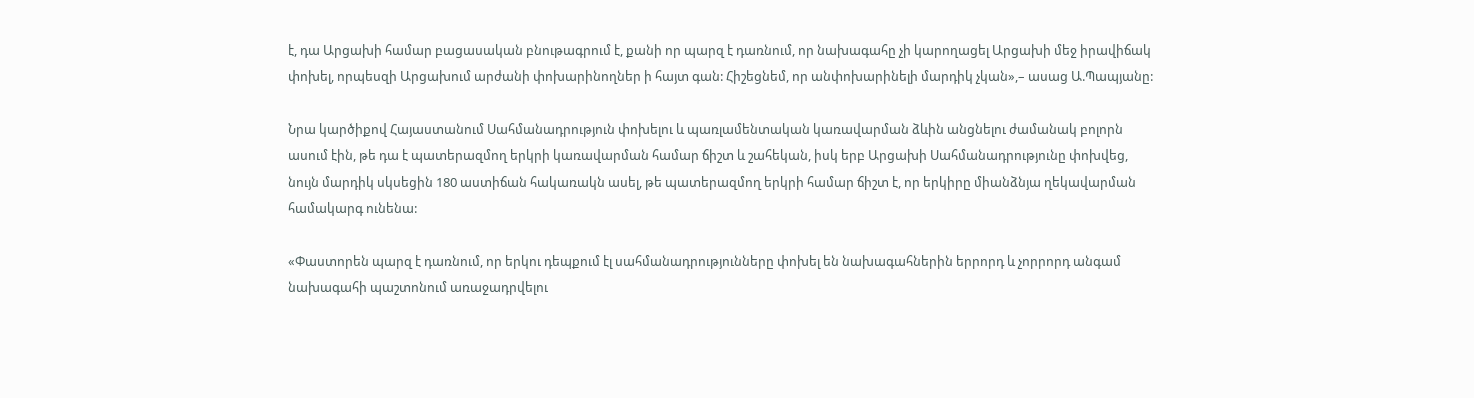է, դա Արցախի համար բացասական բնութագրում է, քանի որ պարզ է դառնում, որ նախագահը չի կարողացել Արցախի մեջ իրավիճակ փոխել, որպեսզի Արցախում արժանի փոխարինողներ ի հայտ գան: Հիշեցնեմ, որ անփոխարինելի մարդիկ չկան»,– ասաց Ա.Պապյանը:

Նրա կարծիքով Հայաստանում Սահմանադրություն փոխելու և պառլամենտական կառավարման ձևին անցնելու ժամանակ բոլորն ասում էին, թե դա է պատերազմող երկրի կառավարման համար ճիշտ և շահեկան, իսկ երբ Արցախի Սահմանադրությունը փոխվեց, նույն մարդիկ սկսեցին 180 աստիճան հակառակն ասել, թե պատերազմող երկրի համար ճիշտ է, որ երկիրը միանձնյա ղեկավարման համակարգ ունենա:

«Փաստորեն պարզ է դառնում, որ երկու դեպքում էլ սահմանադրությունները փոխել են նախագահներին երրորդ և չորրորդ անգամ նախագահի պաշտոնում առաջադրվելու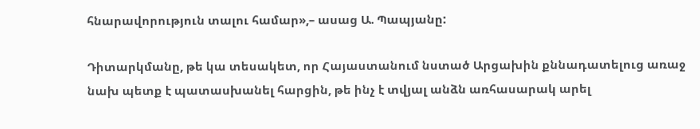հնարավորություն տալու համար»,– ասաց Ա. Պապյանը:

Դիտարկմանը, թե կա տեսակետ, որ Հայաստանում նստած Արցախին քննադատելուց առաջ նախ պետք է պատասխանել հարցին, թե ինչ է տվյալ անձն առհասարակ արել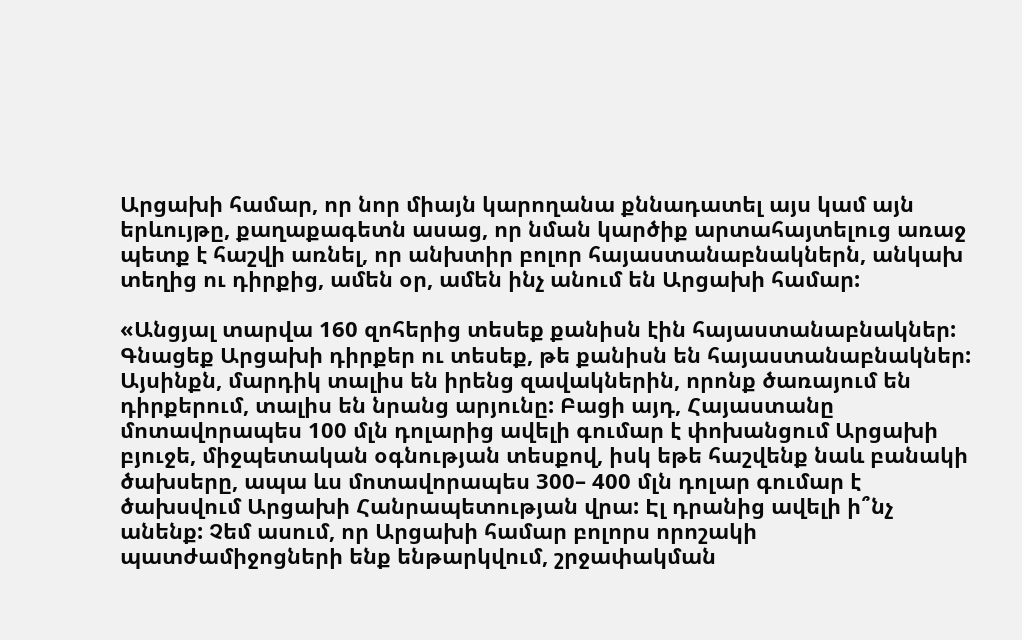Արցախի համար, որ նոր միայն կարողանա քննադատել այս կամ այն երևույթը, քաղաքագետն ասաց, որ նման կարծիք արտահայտելուց առաջ պետք է հաշվի առնել, որ անխտիր բոլոր հայաստանաբնակներն, անկախ տեղից ու դիրքից, ամեն օր, ամեն ինչ անում են Արցախի համար:

«Անցյալ տարվա 160 զոհերից տեսեք քանիսն էին հայաստանաբնակներ: Գնացեք Արցախի դիրքեր ու տեսեք, թե քանիսն են հայաստանաբնակներ: Այսինքն, մարդիկ տալիս են իրենց զավակներին, որոնք ծառայում են դիրքերում, տալիս են նրանց արյունը: Բացի այդ, Հայաստանը մոտավորապես 100 մլն դոլարից ավելի գումար է փոխանցում Արցախի բյուջե, միջպետական օգնության տեսքով, իսկ եթե հաշվենք նաև բանակի ծախսերը, ապա ևս մոտավորապես 300– 400 մլն դոլար գումար է ծախսվում Արցախի Հանրապետության վրա: Էլ դրանից ավելի ի՞նչ անենք: Չեմ ասում, որ Արցախի համար բոլորս որոշակի պատժամիջոցների ենք ենթարկվում, շրջափակման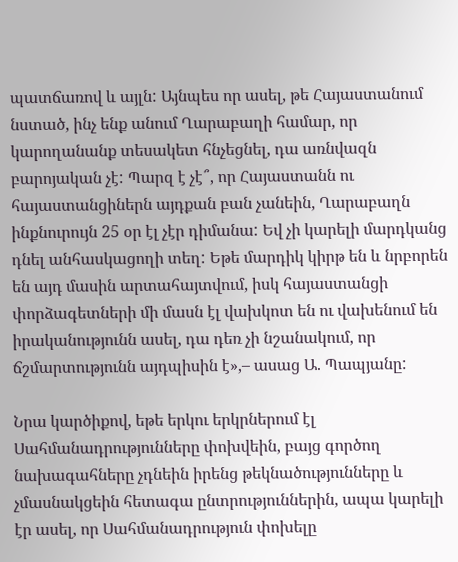պատճառով և այլն: Այնպես որ ասել, թե Հայաստանում նստած, ինչ ենք անում Ղարաբաղի համար, որ կարողանանք տեսակետ հնչեցնել, դա առնվազն բարոյական չէ: Պարզ է չէ՞, որ Հայաստանն ու հայաստանցիներն այդքան բան չանեին, Ղարաբաղն ինքնուրույն 25 օր էլ չէր դիմանա: Եվ չի կարելի մարդկանց դնել անհասկացողի տեղ: Եթե մարդիկ կիրթ են և նրբորեն են այդ մասին արտահայտվում, իսկ հայաստանցի փորձագետների մի մասն էլ վախկոտ են ու վախենում են իրականությունն ասել, դա դեռ չի նշանակում, որ ճշմարտությունն այդպիսին է»,– ասաց Ա. Պապյանը:

Նրա կարծիքով, եթե երկու երկրներում էլ Սահմանադրությունները փոխվեին, բայց գործող նախագահները չդնեին իրենց թեկնածությունները և չմասնակցեին հետագա ընտրություններին, ապա կարելի էր ասել, որ Սահմանադրություն փոխելը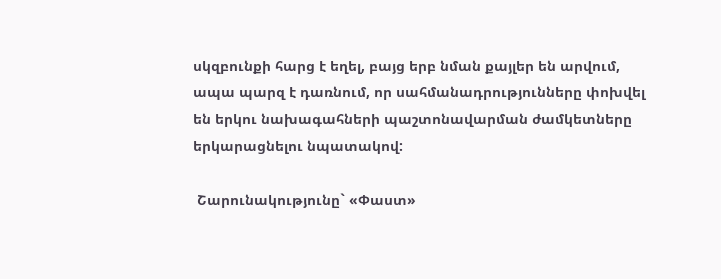սկզբունքի հարց է եղել, բայց երբ նման քայլեր են արվում, ապա պարզ է դառնում, որ սահմանադրությունները փոխվել են երկու նախագահների պաշտոնավարման ժամկետները երկարացնելու նպատակով:

 Շարունակությունը` «Փաստ»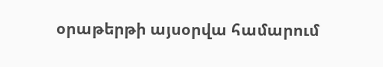օրաթերթի այսօրվա համարում